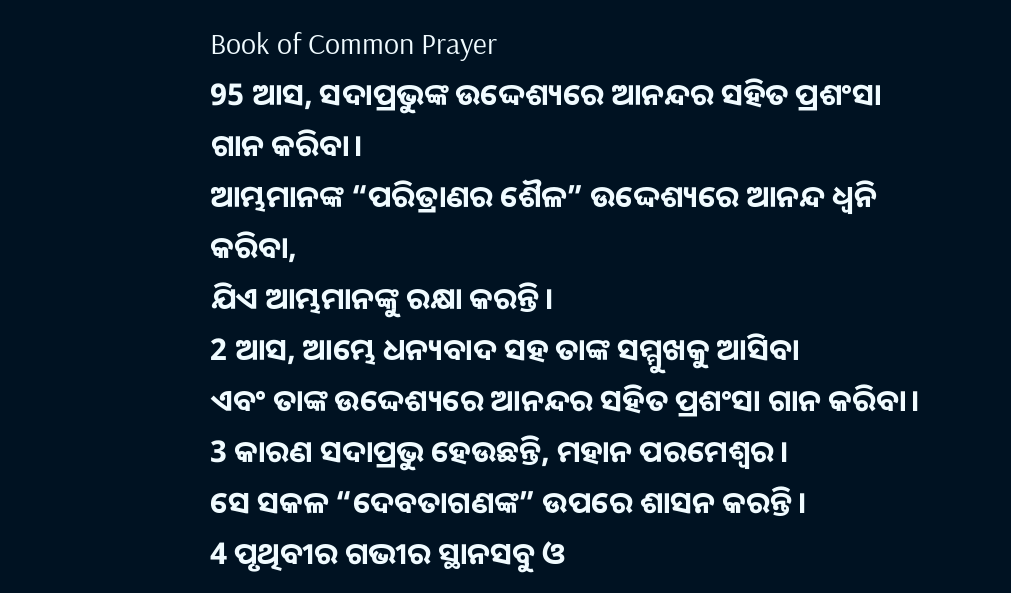Book of Common Prayer
95 ଆସ, ସଦାପ୍ରଭୁଙ୍କ ଉଦ୍ଦେଶ୍ୟରେ ଆନନ୍ଦର ସହିତ ପ୍ରଶଂସା ଗାନ କରିବା।
ଆମ୍ଭମାନଙ୍କ “ପରିତ୍ରାଣର ଶୈଳ” ଉଦ୍ଦେଶ୍ୟରେ ଆନନ୍ଦ ଧ୍ୱନି କରିବା,
ଯିଏ ଆମ୍ଭମାନଙ୍କୁ ରକ୍ଷା କରନ୍ତି।
2 ଆସ, ଆମ୍ଭେ ଧନ୍ୟବାଦ ସହ ତାଙ୍କ ସମ୍ମୁଖକୁ ଆସିବା
ଏବଂ ତାଙ୍କ ଉଦ୍ଦେଶ୍ୟରେ ଆନନ୍ଦର ସହିତ ପ୍ରଶଂସା ଗାନ କରିବା।
3 କାରଣ ସଦାପ୍ରଭୁ ହେଉଛନ୍ତି, ମହାନ ପରମେଶ୍ୱର।
ସେ ସକଳ “ଦେବତାଗଣଙ୍କ” ଉପରେ ଶାସନ କରନ୍ତି।
4 ପୃଥିବୀର ଗଭୀର ସ୍ଥାନସବୁ ଓ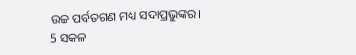ଉଚ୍ଚ ପର୍ବତଗଣ ମଧ୍ୟ ସଦାପ୍ରଭୁଙ୍କର।
5 ସକଳ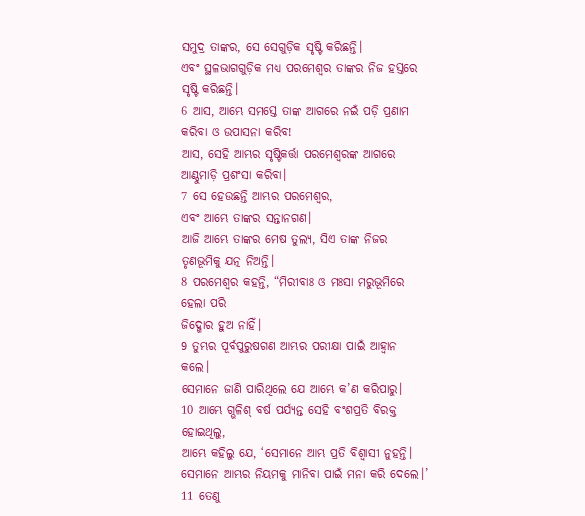ସମୁଦ୍ର ତାଙ୍କର, ସେ ସେଗୁଡ଼ିକ ସୃଷ୍ଟି କରିଛନ୍ତି।
ଏବଂ ସ୍ଥଳଭାଗଗୁଡ଼ିକ ମଧ୍ୟ ପରମେଶ୍ୱର ତାଙ୍କର ନିଜ ହସ୍ତରେ ସୃଷ୍ଟି କରିଛନ୍ତି।
6 ଆସ, ଆମ୍ଭେ ସମସ୍ତେ ତାଙ୍କ ଆଗରେ ନଇଁ ପଡ଼ି ପ୍ରଣାମ କରିବା ଓ ଉପାସନା କରିବ!
ଆସ, ସେହି ଆମ୍ଭର ସୃଷ୍ଟିକର୍ତ୍ତା ପରମେଶ୍ୱରଙ୍କ ଆଗରେ ଆଣ୍ଠୁମାଡ଼ି ପ୍ରଶଂସା କରିବା।
7 ସେ ହେଉଛନ୍ତି ଆମ୍ଭର ପରମେଶ୍ୱର,
ଏବଂ ଆମ୍ଭେ ତାଙ୍କର ସନ୍ତାନଗଣ।
ଆଜି ଆମ୍ଭେ ତାଙ୍କର ମେଷ ତୁଲ୍ୟ, ସିଏ ତାଙ୍କ ନିଜର ତୃଣଭୂମିକୁ ଯତ୍ନ ନିଅନ୍ତି।
8 ପରମେଶ୍ୱର କହନ୍ତି, “ମିରୀବାଃ ଓ ମଃସା ମରୁଭୂମିରେ ହେଲା ପରି
ଜିଦ୍ଖୋର ହୁଅ ନାହିଁ।
9 ତୁମ୍ଭର ପୂର୍ବପୁରୁଷଗଣ ଆମ୍ଭର ପରୀକ୍ଷା ପାଇଁ ଆହ୍ୱାନ କଲେ।
ସେମାନେ ଜାଣି ପାରିଥିଲେ ଯେ ଆମ୍ଭେ କ’ଣ କରିପାରୁ।
10 ଆମ୍ଭେ ଗ୍ଭଳିଶ୍ ବର୍ଷ ପର୍ଯ୍ୟନ୍ତ ସେହି ବଂଶପ୍ରତି ବିରକ୍ତ ହୋଇଥିଲୁ,
ଆମ୍ଭେ କହିଲୁ ଯେ, ‘ସେମାନେ ଆମ୍ଭ ପ୍ରତି ବିଶ୍ୱାସୀ ନୁହନ୍ତି।
ସେମାନେ ଆମ୍ଭର ନିୟମକୁ ମାନିବା ପାଇଁ ମନା କରି ଦେଲେ।’
11 ତେଣୁ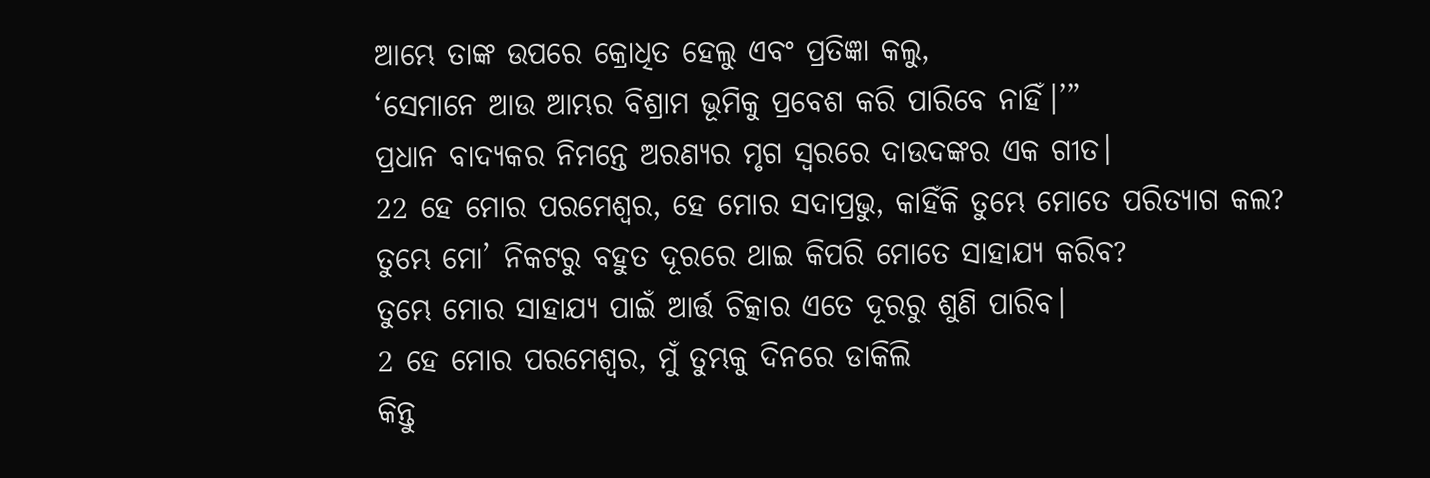ଆମ୍ଭେ ତାଙ୍କ ଉପରେ କ୍ରୋଧିତ ହେଲୁ ଏବଂ ପ୍ରତିଜ୍ଞା କଲୁ,
‘ସେମାନେ ଆଉ ଆମ୍ଭର ବିଶ୍ରାମ ଭୂମିକୁ ପ୍ରବେଶ କରି ପାରିବେ ନାହିଁ।’”
ପ୍ରଧାନ ବାଦ୍ୟକର ନିମନ୍ତେ ଅରଣ୍ୟର ମୃଗ ସ୍ୱରରେ ଦାଉଦଙ୍କର ଏକ ଗୀତ।
22 ହେ ମୋର ପରମେଶ୍ୱର, ହେ ମୋର ସଦାପ୍ରଭୁ, କାହିଁକି ତୁମ୍ଭେ ମୋତେ ପରିତ୍ୟାଗ କଲ?
ତୁମ୍ଭେ ମୋ’ ନିକଟରୁ ବହୁତ ଦୂରରେ ଥାଇ କିପରି ମୋତେ ସାହାଯ୍ୟ କରିବ?
ତୁମ୍ଭେ ମୋର ସାହାଯ୍ୟ ପାଇଁ ଆର୍ତ୍ତ ଚିତ୍କାର ଏତେ ଦୂରରୁ ଶୁଣି ପାରିବ।
2 ହେ ମୋର ପରମେଶ୍ୱର, ମୁଁ ତୁମ୍ଭକୁ ଦିନରେ ଡାକିଲି
କିନ୍ତୁ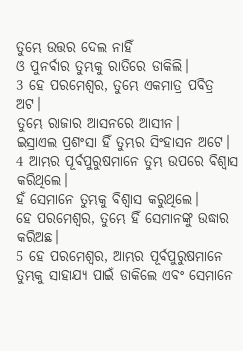ତୁମ୍ଭେ ଉତ୍ତର ଦେଲ ନାହିଁ
ଓ ପୁନର୍ବାର ତୁମ୍ଭକୁ ରାତିରେ ଡାକିଲି।
3 ହେ ପରମେଶ୍ୱର, ତୁମ୍ଭେ ଏକମାତ୍ର ପବିତ୍ର ଅଟ।
ତୁମ୍ଭେ ରାଜାର ଆସନରେ ଆସୀନ।
ଇସ୍ରାଏଲ ପ୍ରଶଂସା ହିଁ ତୁମ୍ଭର ସିଂହାସନ ଅଟେ।
4 ଆମ୍ଭର ପୂର୍ବପୁରୁଷମାନେ ତୁମ୍ଭ ଉପରେ ବିଶ୍ୱାସ କରିଥିଲେ।
ହଁ ସେମାନେ ତୁମ୍ଭକୁ ବିଶ୍ୱାସ କରୁଥିଲେ।
ହେ ପରମେଶ୍ୱର, ତୁମ୍ଭେ ହିଁ ସେମାନଙ୍କୁ ଉଦ୍ଧାର କରିଅଛ।
5 ହେ ପରମେଶ୍ୱର, ଆମ୍ଭର ପୂର୍ବପୁରୁଷମାନେ ତୁମ୍ଭକୁ ସାହାଯ୍ୟ ପାଇଁ ଡାକିଲେ ଏବଂ ସେମାନେ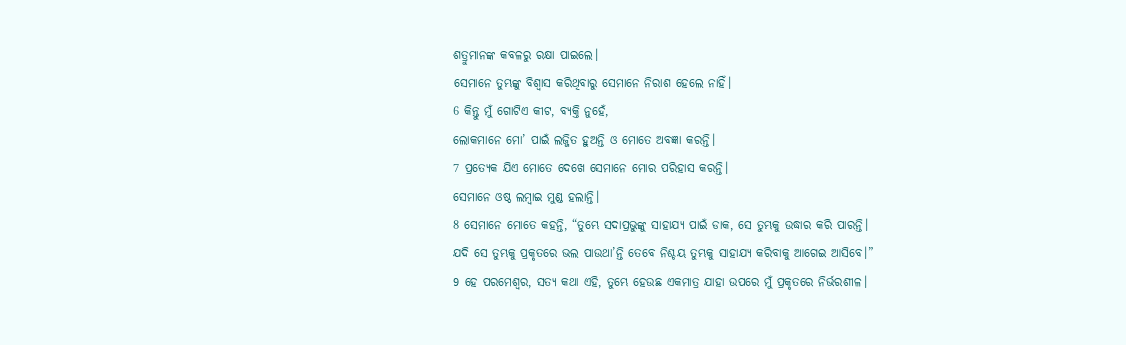ଶତ୍ରୁମାନଙ୍କ କବଳରୁ ରକ୍ଷା ପାଇଲେ।
ସେମାନେ ତୁମ୍ଭଙ୍କୁ ବିଶ୍ୱାସ କରିଥିବାରୁ ସେମାନେ ନିରାଶ ହେଲେ ନାହିଁ।
6 କିନ୍ତୁ ମୁଁ ଗୋଟିଏ କୀଟ, ବ୍ୟକ୍ତି ନୁହେଁ,
ଲୋକମାନେ ମୋ’ ପାଇଁ ଲଜ୍ଜିତ ହୁଅନ୍ତି ଓ ମୋତେ ଅବଜ୍ଞା କରନ୍ତି।
7 ପ୍ରତ୍ୟେକ ଯିଏ ମୋତେ ଦେଖେ ସେମାନେ ମୋର ପରିହାସ କରନ୍ତି।
ସେମାନେ ଓଷ୍ଠ ଲମ୍ବାଇ ମୁଣ୍ଡ ହଲାନ୍ତି।
8 ସେମାନେ ମୋତେ କହନ୍ତି, “ତୁମ୍ଭେ ସଦାପ୍ରଭୁଙ୍କୁ ସାହାଯ୍ୟ ପାଇଁ ଡାକ, ସେ ତୁମ୍ଭକୁ ଉଦ୍ଧାର କରି ପାରନ୍ତି।
ଯଦି ସେ ତୁମ୍ଭକୁ ପ୍ରକୃତରେ ଭଲ ପାଉଥା’ନ୍ତି ତେବେ ନିଶ୍ଚୟ ତୁମ୍ଭକୁ ସାହାଯ୍ୟ କରିବାକୁ ଆଗେଇ ଆସିବେ।”
9 ହେ ପରମେଶ୍ୱର, ସତ୍ୟ କଥା ଏହି, ତୁମ୍ଭେ ହେଉଛ ଏକମାତ୍ର ଯାହା ଉପରେ ମୁଁ ପ୍ରକୃତରେ ନିର୍ଭରଶୀଳ।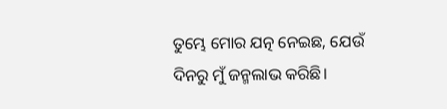ତୁମ୍ଭେ ମୋର ଯତ୍ନ ନେଇଛ, ଯେଉଁ ଦିନରୁ ମୁଁ ଜନ୍ମଲାଭ କରିଛି।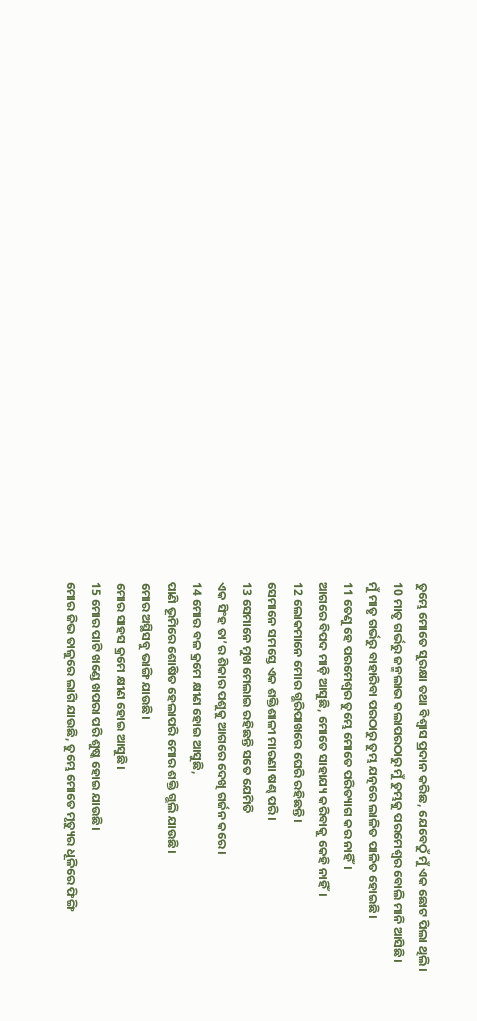ତୁମ୍ଭେ ମୋତେ ସୁରକ୍ଷା ତଥା ବିଶ୍ୱାସ ପ୍ରଦାନ କରିଛ, ଯେବେଠୁଁ ମୁଁ ଏକ ଛୋଟ ପିଲା ଥିଲି।
10 ମାତୃ ଗର୍ଭରୁ ଜନ୍ମଲାଭ କଲାପରଠାରୁ ମୁଁ ତୁମ୍ଭକୁ ପରମେଶ୍ୱର ବୋଲି ମାନି ଆସିଛି।
ମୁଁ ମାତୃ ଗର୍ଭରୁ ବାହାରିବା ପରଠାରୁ ତୁମ୍ଭ ଯତ୍ନରେ ଲାଳିତ ପାଳିତ ହୋଇଛି।
11 ତେଣୁ ହେ ପରମେଶ୍ୱର ତୁମ୍ଭେ ମୋତେ ପରିତ୍ୟାଗ କର ନାହିଁ।
ଆଗରେ ବିପଦ ମାଡ଼ି ଆସୁଛି, ମୋତେ ସାହାଯ୍ୟ କରିବାକୁ କେହି ନାହିଁ।
12 ଲୋକମାନେ ମୋର ଗ୍ଭରିପାଖରେ ଘେରି ରହିଛନ୍ତି।
ସେମାନେ ସମସ୍ତେ ଏକ ଶକ୍ତିଶାଳୀ ମାରଣା ଷଣ୍ଢ ପରି।
13 ସେମାନେ ମୁଖ ମେଲାଇ ରହିଛନ୍ତି ସତେ ଯେମିତି
ଏକ ସିଂହ ତା’ର ଶିକାର ପଶୁକୁ ଆଗରେ ଦେଖି ଗର୍ଜନ କରେ।
14 ମୋର ବଳ କ୍ରମେ କ୍ଷୀଣ ହୋଇ ଆସୁଛି,
ପାଣି ଭୂମିରେ ଶୋଷିତ ହେଲାପରି ମୋର ଶକ୍ତି ଗ୍ଭଲି ଯାଉଛି।
ମୋର ଅସ୍ଥିସବୁ ଭାଙ୍ଗି ଯାଉଛି।
ମୋର ସାହସ କ୍ରମେ କ୍ଷୀଣ ହୋଇ ଆସୁଛି।
15 ମୋର ପାଟି ଖଣ୍ଡେ ଖପରା ପରି ଶୁଷ୍କ ହୋଇ ଯାଉଛି।
ମୋର ଜିଭ ତାଳୁରେ ଲାଗି ଯାଉଛି, ତୁମ୍ଭେ ମୋତେ ମୃତ୍ୟୁର ଧୂଳିରେ ଫିଙ୍ଗି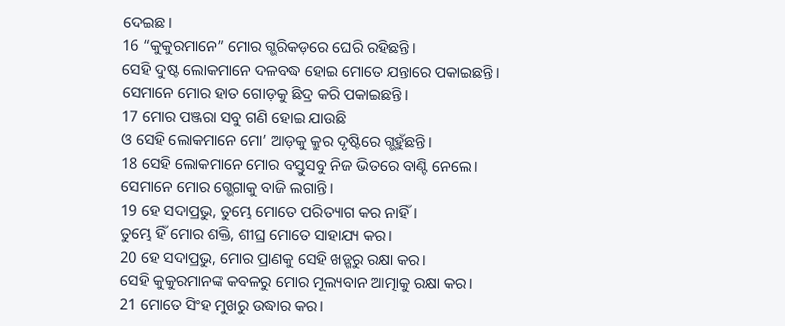ଦେଇଛ।
16 “କୁକୁରମାନେ” ମୋର ଗ୍ଭରିକଡ଼ରେ ଘେରି ରହିଛନ୍ତି।
ସେହି ଦୁଷ୍ଟ ଲୋକମାନେ ଦଳବଦ୍ଧ ହୋଇ ମୋତେ ଯନ୍ତାରେ ପକାଇଛନ୍ତି।
ସେମାନେ ମୋର ହାତ ଗୋଡ଼କୁ ଛିଦ୍ର କରି ପକାଇଛନ୍ତି।
17 ମୋର ପଞ୍ଜରା ସବୁ ଗଣି ହୋଇ ଯାଉଛି
ଓ ସେହି ଲୋକମାନେ ମୋ’ ଆଡ଼କୁ କ୍ରୁର ଦୃଷ୍ଟିରେ ଗ୍ଭହୁଁଛନ୍ତି।
18 ସେହି ଲୋକମାନେ ମୋର ବସ୍ତୁସବୁ ନିଜ ଭିତରେ ବାଣ୍ଟି ନେଲେ।
ସେମାନେ ମୋର ଗ୍ଭେଗାକୁ ବାଜି ଲଗାନ୍ତି।
19 ହେ ସଦାପ୍ରଭୁ, ତୁମ୍ଭେ ମୋତେ ପରିତ୍ୟାଗ କର ନାହିଁ।
ତୁମ୍ଭେ ହିଁ ମୋର ଶକ୍ତି, ଶୀଘ୍ର ମୋତେ ସାହାଯ୍ୟ କର।
20 ହେ ସଦାପ୍ରଭୁ, ମୋର ପ୍ରାଣକୁ ସେହି ଖଡ଼୍ଗରୁ ରକ୍ଷା କର।
ସେହି କୁକୁରମାନଙ୍କ କବଳରୁ ମୋର ମୂଲ୍ୟବାନ ଆତ୍ମାକୁ ରକ୍ଷା କର।
21 ମୋତେ ସିଂହ ମୁଖରୁ ଉଦ୍ଧାର କର।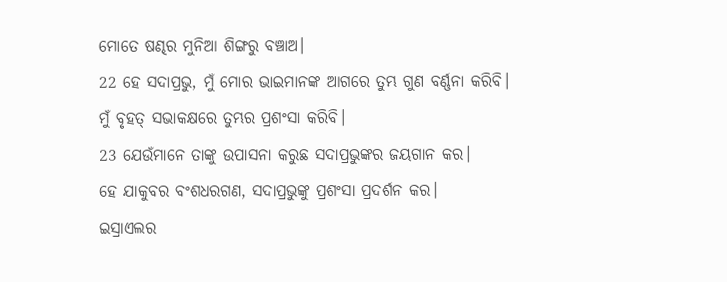ମୋତେ ଷଣ୍ଢର ମୁନିଆ ଶିଙ୍ଗରୁ ବଞ୍ଚାଅ।
22 ହେ ସଦାପ୍ରଭୁ, ମୁଁ ମୋର ଭାଇମାନଙ୍କ ଆଗରେ ତୁମ୍ଭ ଗୁଣ ବର୍ଣ୍ଣନା କରିବି।
ମୁଁ ବୃହତ୍ ସଭାକକ୍ଷରେ ତୁମ୍ଭର ପ୍ରଶଂସା କରିବି।
23 ଯେଉଁମାନେ ତାଙ୍କୁ ଉପାସନା କରୁଛ ସଦାପ୍ରଭୁଙ୍କର ଜୟଗାନ କର।
ହେ ଯାକୁବର ବଂଶଧରଗଣ, ସଦାପ୍ରଭୁଙ୍କୁ ପ୍ରଶଂସା ପ୍ରଦର୍ଶନ କର।
ଇସ୍ରାଏଲର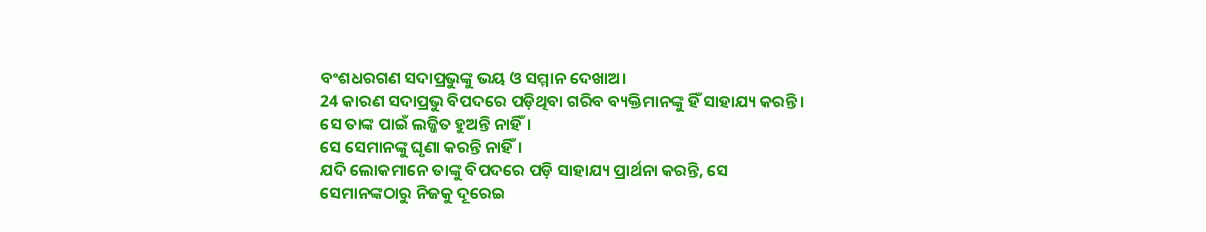ବଂଶଧରଗଣ ସଦାପ୍ରଭୁଙ୍କୁ ଭୟ ଓ ସମ୍ମାନ ଦେଖାଅ।
24 କାରଣ ସଦାପ୍ରଭୁ ବିପଦରେ ପଡ଼ିଥିବା ଗରିବ ବ୍ୟକ୍ତିମାନଙ୍କୁ ହିଁ ସାହାଯ୍ୟ କରନ୍ତି।
ସେ ତାଙ୍କ ପାଇଁ ଲଜ୍ଜିତ ହୁଅନ୍ତି ନାହିଁ।
ସେ ସେମାନଙ୍କୁ ଘୃଣା କରନ୍ତି ନାହିଁ।
ଯଦି ଲୋକମାନେ ତାଙ୍କୁ ବିପଦରେ ପଡ଼ି ସାହାଯ୍ୟ ପ୍ରାର୍ଥନା କରନ୍ତି, ସେ ସେମାନଙ୍କଠାରୁ ନିଜକୁ ଦୂରେଇ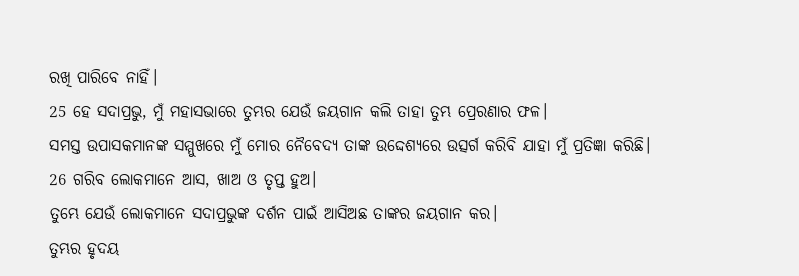ରଖି ପାରିବେ ନାହିଁ।
25 ହେ ସଦାପ୍ରଭୁ, ମୁଁ ମହାସଭାରେ ତୁମ୍ଭର ଯେଉଁ ଜୟଗାନ କଲି ତାହା ତୁମ୍ଭ ପ୍ରେରଣାର ଫଳ।
ସମସ୍ତ ଉପାସକମାନଙ୍କ ସମ୍ମୁଖରେ ମୁଁ ମୋର ନୈବେଦ୍ୟ ତାଙ୍କ ଉଦ୍ଦେଶ୍ୟରେ ଉତ୍ସର୍ଗ କରିବି ଯାହା ମୁଁ ପ୍ରତିଜ୍ଞା କରିଛି।
26 ଗରିବ ଲୋକମାନେ ଆସ, ଖାଅ ଓ ତୃପ୍ତ ହୁଅ।
ତୁମ୍ଭେ ଯେଉଁ ଲୋକମାନେ ସଦାପ୍ରଭୁଙ୍କ ଦର୍ଶନ ପାଇଁ ଆସିଅଛ ତାଙ୍କର ଜୟଗାନ କର।
ତୁମ୍ଭର ହୃଦୟ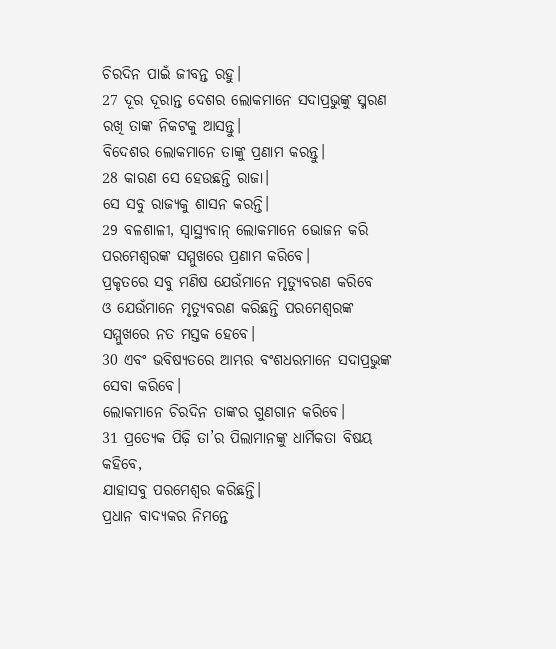ଚିରଦିନ ପାଇଁ ଜୀବନ୍ତ ରହୁ।
27 ଦୂର ଦୂରାନ୍ତ ଦେଶର ଲୋକମାନେ ସଦାପ୍ରଭୁଙ୍କୁ ସ୍ମରଣ ରଖି ତାଙ୍କ ନିକଟକୁ ଆସନ୍ତୁ।
ବିଦେଶର ଲୋକମାନେ ତାଙ୍କୁ ପ୍ରଣାମ କରନ୍ତୁ।
28 କାରଣ ସେ ହେଉଛନ୍ତି ରାଜା।
ସେ ସବୁ ରାଜ୍ୟକୁ ଶାସନ କରନ୍ତି।
29 ବଳଶାଳୀ, ସ୍ୱାସ୍ଥ୍ୟବାନ୍ ଲୋକମାନେ ଭୋଜନ କରି
ପରମେଶ୍ୱରଙ୍କ ସମ୍ମୁଖରେ ପ୍ରଣାମ କରିବେ।
ପ୍ରକୃତରେ ସବୁ ମଣିଷ ଯେଉଁମାନେ ମୃତ୍ୟୁବରଣ କରିବେ
ଓ ଯେଉଁମାନେ ମୃତ୍ୟୁବରଣ କରିଛନ୍ତି ପରମେଶ୍ୱରଙ୍କ ସମ୍ମୁଖରେ ନତ ମସ୍ତକ ହେବେ।
30 ଏବଂ ଭବିଷ୍ୟତରେ ଆମ୍ଭର ବଂଶଧରମାନେ ସଦାପ୍ରଭୁଙ୍କ ସେବା କରିବେ।
ଲୋକମାନେ ଚିରଦିନ ତାଙ୍କର ଗୁଣଗାନ କରିବେ।
31 ପ୍ରତ୍ୟେକ ପିଢ଼ି ତା’ର ପିଲାମାନଙ୍କୁ ଧାର୍ମିକତା ବିଷୟ କହିବେ,
ଯାହାସବୁ ପରମେଶ୍ୱର କରିଛନ୍ତି।
ପ୍ରଧାନ ବାଦ୍ୟକର ନିମନ୍ତେ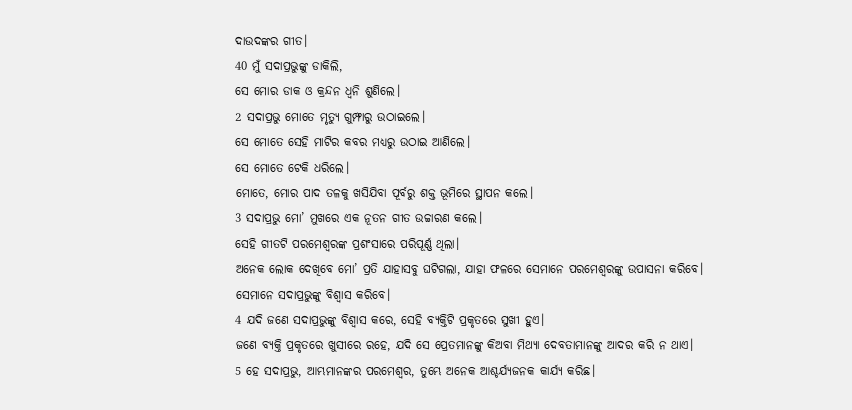ଦାଉଦଙ୍କର ଗୀତ।
40 ମୁଁ ସଦାପ୍ରଭୁଙ୍କୁ ଡାକିଲି,
ସେ ମୋର ଡାକ ଓ କ୍ରନ୍ଦନ ଧ୍ୱନି ଶୁଣିଲେ।
2 ସଦାପ୍ରଭୁ ମୋତେ ମୃତ୍ୟୁ ଗୁମ୍ଫାରୁ ଉଠାଇଲେ।
ସେ ମୋତେ ସେହି ମାଟିର କବର ମଧ୍ୟରୁ ଉଠାଇ ଆଣିଲେ।
ସେ ମୋତେ ଟେକି ଧରିଲେ।
ମୋତେ, ମୋର ପାଦ ତଳକୁ ଖସିଯିବା ପୂର୍ବରୁ ଶକ୍ତ ଭୂମିରେ ସ୍ଥାପନ କଲେ।
3 ସଦାପ୍ରଭୁ ମୋ’ ମୁଖରେ ଏକ ନୂତନ ଗୀତ ଉଚ୍ଚାରଣ କଲେ।
ସେହି ଗୀତଟି ପରମେଶ୍ୱରଙ୍କ ପ୍ରଶଂସାରେ ପରିପୂର୍ଣ୍ଣ ଥିଲା।
ଅନେକ ଲୋକ ଦେଖିବେ ମୋ’ ପ୍ରତି ଯାହାସବୁ ଘଟିଗଲା, ଯାହା ଫଳରେ ସେମାନେ ପରମେଶ୍ୱରଙ୍କୁ ଉପାସନା କରିବେ।
ସେମାନେ ସଦାପ୍ରଭୁଙ୍କୁ ବିଶ୍ୱାସ କରିବେ।
4 ଯଦି ଜଣେ ସଦାପ୍ରଭୁଙ୍କୁ ବିଶ୍ୱାସ କରେ, ସେହି ବ୍ୟକ୍ତିଟି ପ୍ରକୃତରେ ସୁଖୀ ହୁଏ।
ଜଣେ ବ୍ୟକ୍ତି ପ୍ରକୃତରେ ଖୁସୀରେ ରହେ, ଯଦି ସେ ପ୍ରେତମାନଙ୍କୁ କିଅବା ମିଥ୍ୟା ଦେବତାମାନଙ୍କୁ ଆଦର କରି ନ ଥାଏ।
5 ହେ ସଦାପ୍ରଭୁ, ଆମ୍ଭମାନଙ୍କର ପରମେଶ୍ୱର, ତୁମ୍ଭେ ଅନେକ ଆଶ୍ଚର୍ଯ୍ୟଜନକ କାର୍ଯ୍ୟ କରିଛ।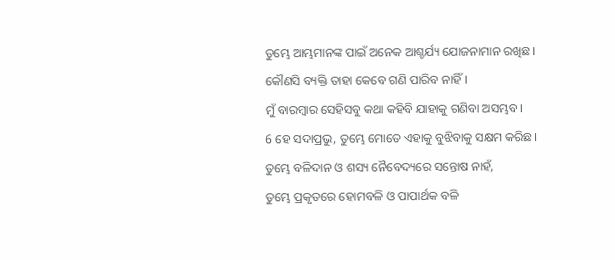ତୁମ୍ଭେ ଆମ୍ଭମାନଙ୍କ ପାଇଁ ଅନେକ ଆଶ୍ଚର୍ଯ୍ୟ ଯୋଜନାମାନ ରଖିଛ।
କୌଣସି ବ୍ୟକ୍ତି ତାହା କେବେ ଗଣି ପାରିବ ନାହିଁ।
ମୁଁ ବାରମ୍ବାର ସେହିସବୁ କଥା କହିବି ଯାହାକୁ ଗଣିବା ଅସମ୍ଭବ।
6 ହେ ସଦାପ୍ରଭୁ, ତୁମ୍ଭେ ମୋତେ ଏହାକୁ ବୁଝିବାକୁ ସକ୍ଷମ କରିଛ।
ତୁମ୍ଭେ ବଳିଦାନ ଓ ଶସ୍ୟ ନୈବେଦ୍ୟରେ ସନ୍ତୋଷ ନାହଁ,
ତୁମ୍ଭେ ପ୍ରକୃତରେ ହୋମବଳି ଓ ପାପାର୍ଥକ ବଳି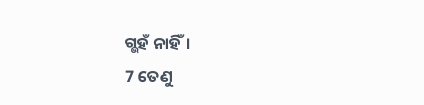ଗ୍ଭହଁ ନାହିଁ।
7 ତେଣୁ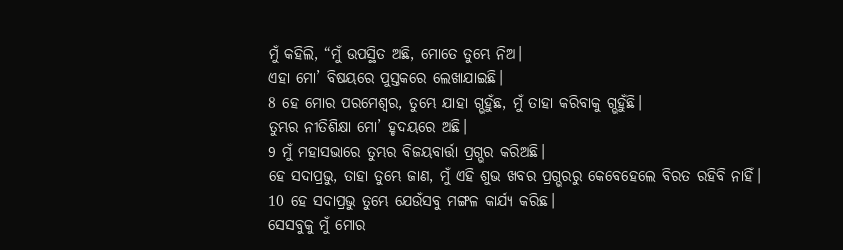ମୁଁ କହିଲି, “ମୁଁ ଉପସ୍ଥିତ ଅଛି, ମୋତେ ତୁମ୍ଭେ ନିଅ।
ଏହା ମୋ’ ବିଷୟରେ ପୁସ୍ତକରେ ଲେଖାଯାଇଛି।
8 ହେ ମୋର ପରମେଶ୍ୱର, ତୁମ୍ଭେ ଯାହା ଗ୍ଭହୁଁଛ, ମୁଁ ତାହା କରିବାକୁ ଗ୍ଭହୁଁଛି।
ତୁମ୍ଭର ନୀତିଶିକ୍ଷା ମୋ’ ହୃଦୟରେ ଅଛି।
9 ମୁଁ ମହାସଭାରେ ତୁମ୍ଭର ବିଜୟବାର୍ତ୍ତା ପ୍ରଗ୍ଭର କରିଅଛି।
ହେ ସଦାପ୍ରଭୁ, ତାହା ତୁମ୍ଭେ ଜାଣ, ମୁଁ ଏହି ଶୁଭ ଖବର ପ୍ରଗ୍ଭରରୁ କେବେହେଲେ ବିରତ ରହିବି ନାହିଁ।
10 ହେ ସଦାପ୍ରଭୁ ତୁମ୍ଭେ ଯେଉଁସବୁ ମଙ୍ଗଳ କାର୍ଯ୍ୟ କରିଛ।
ସେସବୁକୁ ମୁଁ ମୋର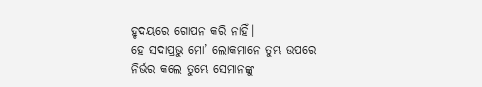ହୃଦୟରେ ଗୋପନ କରି ନାହିଁ।
ହେ ସଦାପ୍ରଭୁ ମୋ’ ଲୋକମାନେ ତୁମ୍ଭ ଉପରେ ନିର୍ଭର କଲେ ତୁମ୍ଭେ ସେମାନଙ୍କୁ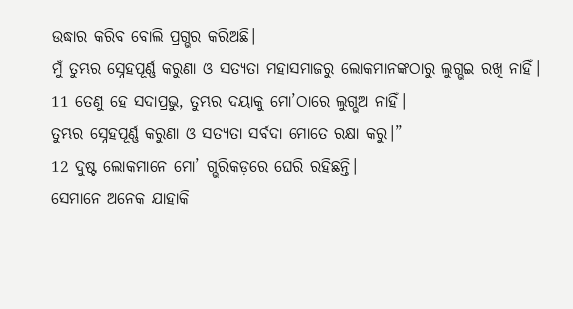ଉଦ୍ଧାର କରିବ ବୋଲି ପ୍ରଗ୍ଭର କରିଅଛି।
ମୁଁ ତୁମ୍ଭର ସ୍ନେହପୂର୍ଣ୍ଣ କରୁଣା ଓ ସତ୍ୟତା ମହାସମାଜରୁ ଲୋକମାନଙ୍କଠାରୁ ଲୁଗ୍ଭଇ ରଖି ନାହିଁ।
11 ତେଣୁ ହେ ସଦାପ୍ରଭୁ, ତୁମ୍ଭର ଦୟାକୁ ମୋ’ଠାରେ ଲୁଗ୍ଭଅ ନାହିଁ।
ତୁମ୍ଭର ସ୍ନେହପୂର୍ଣ୍ଣ କରୁଣା ଓ ସତ୍ୟତା ସର୍ବଦା ମୋତେ ରକ୍ଷା କରୁ।”
12 ଦୁଷ୍ଟ ଲୋକମାନେ ମୋ’ ଗ୍ଭରିକଡ଼ରେ ଘେରି ରହିଛନ୍ତି।
ସେମାନେ ଅନେକ ଯାହାକି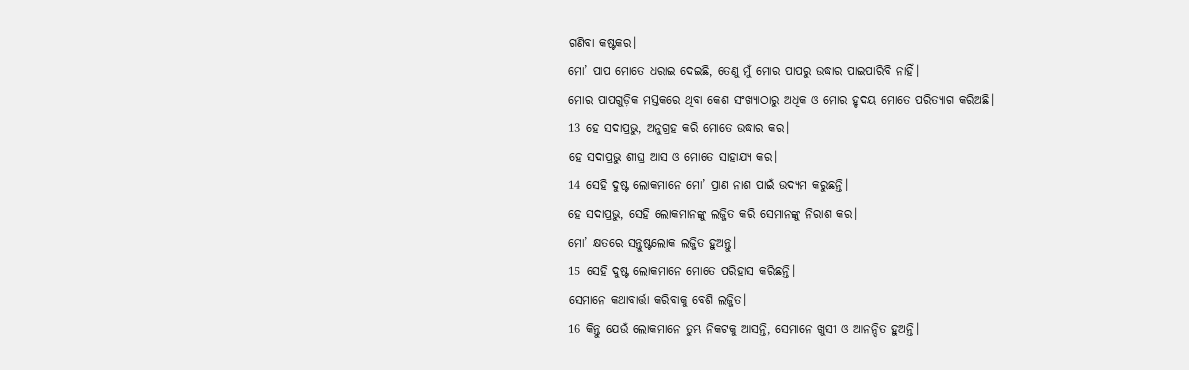ଗଣିବା କଷ୍ଟକର।
ମୋ’ ପାପ ମୋତେ ଧରାଇ ଦେଇଛି, ତେଣୁ ମୁଁ ମୋର ପାପରୁ ଉଦ୍ଧାର ପାଇପାରିବି ନାହିଁ।
ମୋର ପାପଗୁଡ଼ିକ ମସ୍ତକରେ ଥିବା କେଶ ସଂଖ୍ୟାଠାରୁ ଅଧିକ ଓ ମୋର ହୃଦୟ ମୋତେ ପରିତ୍ୟାଗ କରିଅଛି।
13 ହେ ସଦାପ୍ରଭୁ, ଅନୁଗ୍ରହ କରି ମୋତେ ଉଦ୍ଧାର କର।
ହେ ସଦାପ୍ରଭୁ ଶୀଘ୍ର ଆସ ଓ ମୋତେ ସାହାଯ୍ୟ କର।
14 ସେହି ଦୁଷ୍ଟ ଲୋକମାନେ ମୋ’ ପ୍ରାଣ ନାଶ ପାଇଁ ଉଦ୍ୟମ କରୁଛନ୍ତି।
ହେ ସଦାପ୍ରଭୁ, ସେହି ଲୋକମାନଙ୍କୁ ଲଜ୍ଜିତ କରି ସେମାନଙ୍କୁ ନିରାଶ କର।
ମୋ’ କ୍ଷତରେ ସନ୍ତୁଷ୍ଟଲୋକ ଲଜ୍ଜିତ ହୁଅନ୍ତୁ।
15 ସେହି ଦୁଷ୍ଟ ଲୋକମାନେ ମୋତେ ପରିହାସ କରିଛନ୍ତି।
ସେମାନେ କଥାବାର୍ତ୍ତା କରିବାକୁ ବେଶି ଲଜ୍ଜିତ।
16 କିନ୍ତୁ ଯେଉଁ ଲୋକମାନେ ତୁମ୍ଭ ନିକଟକୁ ଆସନ୍ତି, ସେମାନେ ଖୁସୀ ଓ ଆନନ୍ଦିତ ହୁଅନ୍ତି।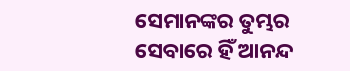ସେମାନଙ୍କର ତୁମ୍ଭର ସେବାରେ ହିଁ ଆନନ୍ଦ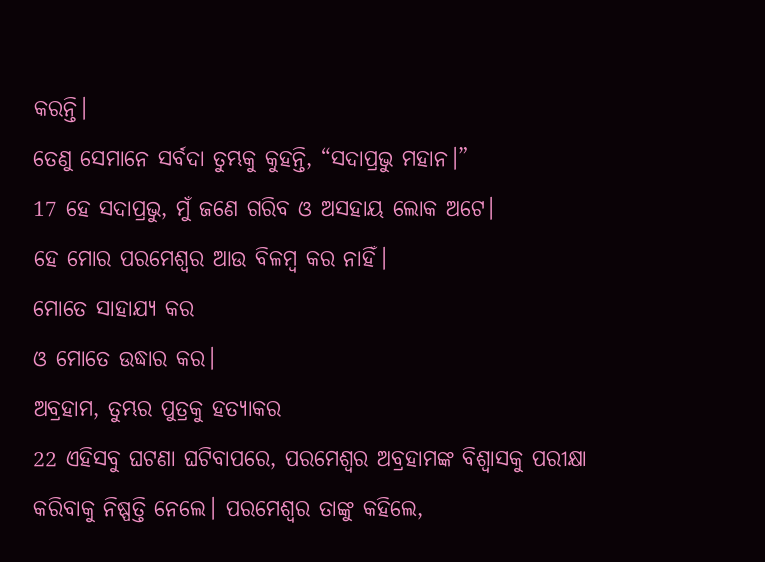କରନ୍ତି।
ତେଣୁ ସେମାନେ ସର୍ବଦା ତୁମ୍ଭକୁ କୁହନ୍ତି, “ସଦାପ୍ରଭୁ ମହାନ।”
17 ହେ ସଦାପ୍ରଭୁ, ମୁଁ ଜଣେ ଗରିବ ଓ ଅସହାୟ ଲୋକ ଅଟେ।
ହେ ମୋର ପରମେଶ୍ୱର ଆଉ ବିଳମ୍ବ କର ନାହିଁ।
ମୋତେ ସାହାଯ୍ୟ କର
ଓ ମୋତେ ଉଦ୍ଧାର କର।
ଅବ୍ରହାମ, ତୁମ୍ଭର ପୁତ୍ରକୁ ହତ୍ୟାକର
22 ଏହିସବୁ ଘଟଣା ଘଟିବାପରେ, ପରମେଶ୍ୱର ଅବ୍ରହାମଙ୍କ ବିଶ୍ୱାସକୁ ପରୀକ୍ଷା କରିବାକୁ ନିଷ୍ପତ୍ତି ନେଲେ। ପରମେଶ୍ୱର ତାଙ୍କୁ କହିଲେ,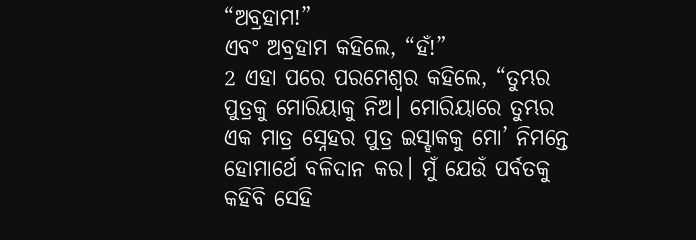“ଅବ୍ରହାମ!”
ଏବଂ ଅବ୍ରହାମ କହିଲେ, “ହଁ!”
2 ଏହା ପରେ ପରମେଶ୍ୱର କହିଲେ, “ତୁମ୍ଭର ପୁତ୍ରକୁ ମୋରିୟାକୁ ନିଅ। ମୋରିୟାରେ ତୁମ୍ଭର ଏକ ମାତ୍ର ସ୍ନେହର ପୁତ୍ର ଇସ୍ହାକକୁ ମୋ’ ନିମନ୍ତେ ହୋମାର୍ଥେ ବଳିଦାନ କର। ମୁଁ ଯେଉଁ ପର୍ବତକୁ କହିବି ସେହି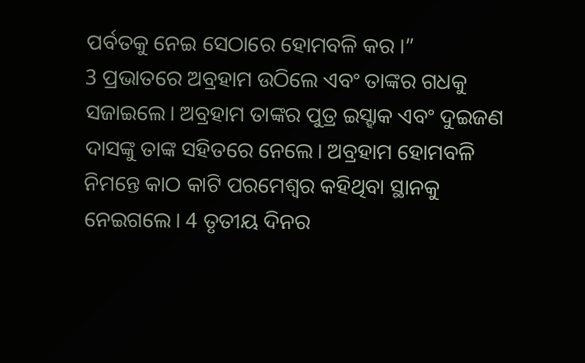ପର୍ବତକୁ ନେଇ ସେଠାରେ ହୋମବଳି କର।”
3 ପ୍ରଭାତରେ ଅବ୍ରହାମ ଉଠିଲେ ଏବଂ ତାଙ୍କର ଗଧକୁ ସଜାଇଲେ। ଅବ୍ରହାମ ତାଙ୍କର ପୁତ୍ର ଇସ୍ହାକ ଏବଂ ଦୁଇଜଣ ଦାସଙ୍କୁ ତାଙ୍କ ସହିତରେ ନେଲେ। ଅବ୍ରହାମ ହୋମବଳି ନିମନ୍ତେ କାଠ କାଟି ପରମେଶ୍ୱର କହିଥିବା ସ୍ଥାନକୁ ନେଇଗଲେ। 4 ତୃତୀୟ ଦିନର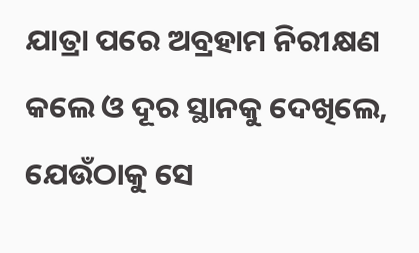ଯାତ୍ରା ପରେ ଅବ୍ରହାମ ନିରୀକ୍ଷଣ କଲେ ଓ ଦୂର ସ୍ଥାନକୁ ଦେଖିଲେ, ଯେଉଁଠାକୁ ସେ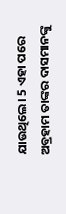ଯାଉଥିଲେ। 5 ଏହା ପରେ ଅବ୍ରହାମ ତାଙ୍କର ଦାସମାନଙ୍କୁ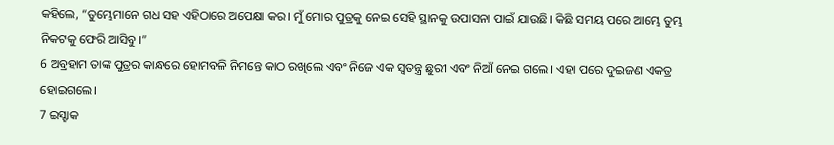କହିଲେ, “ତୁମ୍ଭେମାନେ ଗଧ ସହ ଏହିଠାରେ ଅପେକ୍ଷା କର। ମୁଁ ମୋର ପୁତ୍ରକୁ ନେଇ ସେହି ସ୍ଥାନକୁ ଉପାସନା ପାଇଁ ଯାଉଛି। କିଛି ସମୟ ପରେ ଆମ୍ଭେ ତୁମ୍ଭ ନିକଟକୁ ଫେରି ଆସିବୁ।”
6 ଅବ୍ରହାମ ତାଙ୍କ ପୁତ୍ରର କାନ୍ଧରେ ହୋମବଳି ନିମନ୍ତେ କାଠ ରଖିଲେ ଏବଂ ନିଜେ ଏକ ସ୍ୱତନ୍ତ୍ର ଛୁରୀ ଏବଂ ନିଆଁ ନେଇ ଗଲେ। ଏହା ପରେ ଦୁଇଜଣ ଏକତ୍ର ହୋଇଗଲେ।
7 ଇସ୍ହାକ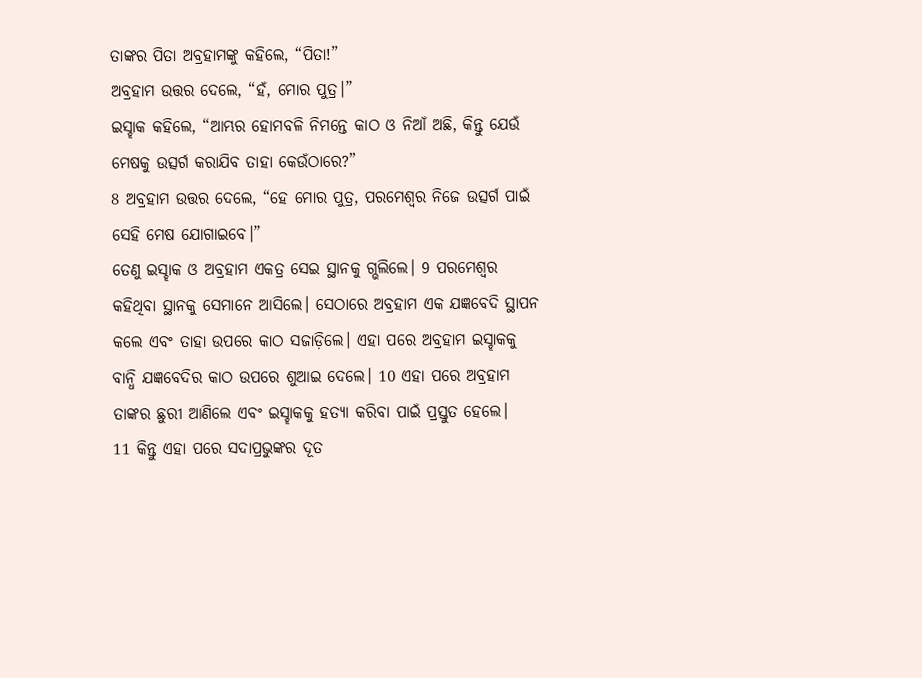ତାଙ୍କର ପିତା ଅବ୍ରହାମଙ୍କୁ କହିଲେ, “ପିତା!”
ଅବ୍ରହାମ ଉତ୍ତର ଦେଲେ, “ହଁ, ମୋର ପୁତ୍ର।”
ଇସ୍ହାକ କହିଲେ, “ଆମ୍ଭର ହୋମବଳି ନିମନ୍ତେ କାଠ ଓ ନିଆଁ ଅଛି, କିନ୍ତୁ ଯେଉଁ ମେଷକୁ ଉତ୍ସର୍ଗ କରାଯିବ ତାହା କେଉଁଠାରେ?”
8 ଅବ୍ରହାମ ଉତ୍ତର ଦେଲେ, “ହେ ମୋର ପୁତ୍ର, ପରମେଶ୍ୱର ନିଜେ ଉତ୍ସର୍ଗ ପାଇଁ ସେହି ମେଷ ଯୋଗାଇବେ।”
ତେଣୁ ଇସ୍ହାକ ଓ ଅବ୍ରହାମ ଏକତ୍ର ସେଇ ସ୍ଥାନକୁ ଗ୍ଭଲିଲେ। 9 ପରମେଶ୍ୱର କହିଥିବା ସ୍ଥାନକୁ ସେମାନେ ଆସିଲେ। ସେଠାରେ ଅବ୍ରହାମ ଏକ ଯଜ୍ଞବେଦି ସ୍ଥାପନ କଲେ ଏବଂ ତାହା ଉପରେ କାଠ ସଜାଡ଼ିଲେ। ଏହା ପରେ ଅବ୍ରହାମ ଇସ୍ହାକକୁ ବାନ୍ଧି ଯଜ୍ଞବେଦିର କାଠ ଉପରେ ଶୁଆଇ ଦେଲେ। 10 ଏହା ପରେ ଅବ୍ରହାମ ତାଙ୍କର ଛୁରୀ ଆଣିଲେ ଏବଂ ଇସ୍ହାକକୁ ହତ୍ୟା କରିବା ପାଇଁ ପ୍ରସ୍ତୁତ ହେଲେ।
11 କିନ୍ତୁ ଏହା ପରେ ସଦାପ୍ରଭୁଙ୍କର ଦୂତ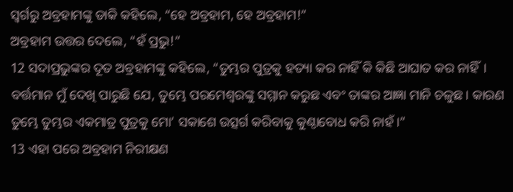ସ୍ୱର୍ଗରୁ ଅବ୍ରହାମଙ୍କୁ ଡାକି କହିଲେ, “ହେ ଅବ୍ରହାମ, ହେ ଅବ୍ରହାମ!”
ଅବ୍ରହାମ ଉତ୍ତର ଦେଲେ, “ହଁ ପ୍ରଭୁ!”
12 ସଦାପ୍ରଭୁଙ୍କର ଦୂତ ଅବ୍ରହାମଙ୍କୁ କହିଲେ, “ତୁମ୍ଭର ପୁତ୍ରକୁ ହତ୍ୟା କର ନାହିଁ କି କିଛି ଆଘାତ କର ନାହିଁ। ବର୍ତ୍ତମାନ ମୁଁ ଦେଖି ପାରୁଛି ଯେ, ତୁମ୍ଭେ ପରମେଶ୍ୱରଙ୍କୁ ସମ୍ମାନ କରୁଛ ଏବଂ ତାଙ୍କର ଆଜ୍ଞା ମାନି ଚଳୁଛ। କାରଣ ତୁମ୍ଭେ ତୁମ୍ଭର ଏକମାତ୍ର ପୁତ୍ରକୁ ମୋ’ ସକାଶେ ଉତ୍ସର୍ଗ କରିବାକୁ କୁଣ୍ଠାବୋଧ କରି ନାହଁ।”
13 ଏହା ପରେ ଅବ୍ରହାମ ନିରୀକ୍ଷଣ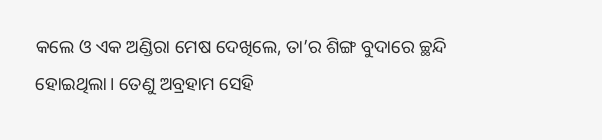କଲେ ଓ ଏକ ଅଣ୍ଡିରା ମେଷ ଦେଖିଲେ, ତା’ର ଶିଙ୍ଗ ବୁଦାରେ ଚ୍ଛନ୍ଦି ହୋଇଥିଲା। ତେଣୁ ଅବ୍ରହାମ ସେହି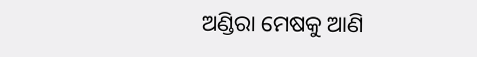ଅଣ୍ଡିରା ମେଷକୁ ଆଣି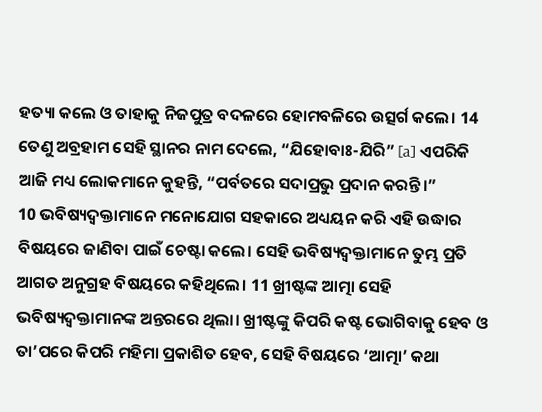ହତ୍ୟା କଲେ ଓ ତାହାକୁ ନିଜପୁତ୍ର ବଦଳରେ ହୋମବଳିରେ ଉତ୍ସର୍ଗ କଲେ। 14 ତେଣୁ ଅବ୍ରହାମ ସେହି ସ୍ଥାନର ନାମ ଦେଲେ, “ଯିହୋବାଃ-ଯିରି” [a] ଏପରିକି ଆଜି ମଧ୍ୟ ଲୋକମାନେ କୁହନ୍ତି, “ପର୍ବତରେ ସଦାପ୍ରଭୁ ପ୍ରଦାନ କରନ୍ତି।”
10 ଭବିଷ୍ୟଦ୍ବକ୍ତାମାନେ ମନୋଯୋଗ ସହକାରେ ଅଧ୍ୟୟନ କରି ଏହି ଉଦ୍ଧାର ବିଷୟରେ ଜାଣିବା ପାଇଁ ଚେଷ୍ଟା କଲେ। ସେହି ଭବିଷ୍ୟଦ୍ବକ୍ତାମାନେ ତୁମ୍ଭ ପ୍ରତି ଆଗତ ଅନୁଗ୍ରହ ବିଷୟରେ କହିଥିଲେ। 11 ଖ୍ରୀଷ୍ଟଙ୍କ ଆତ୍ମା ସେହି ଭବିଷ୍ୟଦ୍ବକ୍ତାମାନଙ୍କ ଅନ୍ତରରେ ଥିଲା। ଖ୍ରୀଷ୍ଟଙ୍କୁ କିପରି କଷ୍ଟ ଭୋଗିବାକୁ ହେବ ଓ ତା’ପରେ କିପରି ମହିମା ପ୍ରକାଶିତ ହେବ, ସେହି ବିଷୟରେ ‘ଆତ୍ମା’ କଥା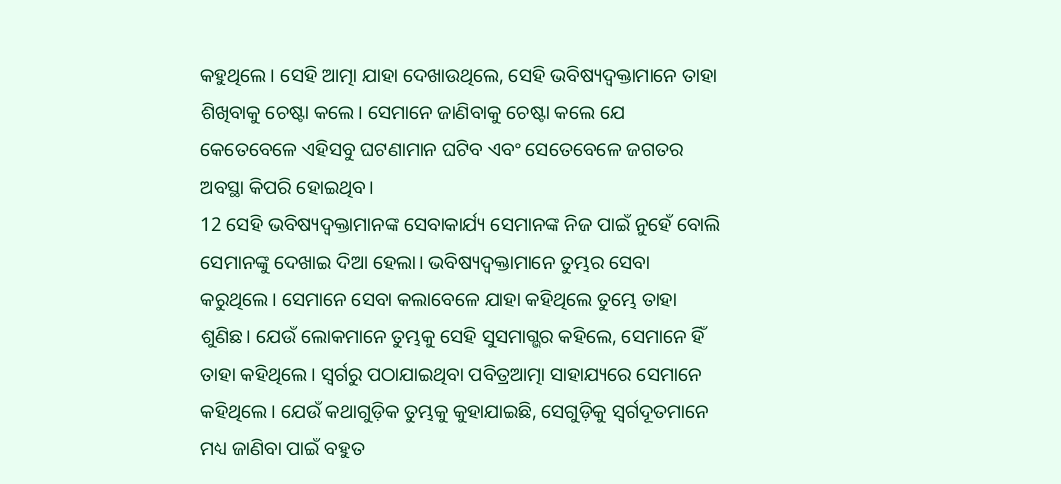କହୁଥିଲେ। ସେହି ଆତ୍ମା ଯାହା ଦେଖାଉଥିଲେ, ସେହି ଭବିଷ୍ୟଦ୍ବକ୍ତାମାନେ ତାହା ଶିଖିବାକୁ ଚେଷ୍ଟା କଲେ। ସେମାନେ ଜାଣିବାକୁ ଚେଷ୍ଟା କଲେ ଯେ କେତେବେଳେ ଏହିସବୁ ଘଟଣାମାନ ଘଟିବ ଏବଂ ସେତେବେଳେ ଜଗତର ଅବସ୍ଥା କିପରି ହୋଇଥିବ।
12 ସେହି ଭବିଷ୍ୟଦ୍ବକ୍ତାମାନଙ୍କ ସେବାକାର୍ଯ୍ୟ ସେମାନଙ୍କ ନିଜ ପାଇଁ ନୁହେଁ ବୋଲି ସେମାନଙ୍କୁ ଦେଖାଇ ଦିଆ ହେଲା। ଭବିଷ୍ୟଦ୍ବକ୍ତାମାନେ ତୁମ୍ଭର ସେବା କରୁଥିଲେ। ସେମାନେ ସେବା କଲାବେଳେ ଯାହା କହିଥିଲେ ତୁମ୍ଭେ ତାହା ଶୁଣିଛ। ଯେଉଁ ଲୋକମାନେ ତୁମ୍ଭକୁ ସେହି ସୁସମାଗ୍ଭର କହିଲେ, ସେମାନେ ହିଁ ତାହା କହିଥିଲେ। ସ୍ୱର୍ଗରୁ ପଠାଯାଇଥିବା ପବିତ୍ରଆତ୍ମା ସାହାଯ୍ୟରେ ସେମାନେ କହିଥିଲେ। ଯେଉଁ କଥାଗୁଡ଼ିକ ତୁମ୍ଭକୁ କୁହାଯାଇଛି, ସେଗୁଡ଼ିକୁ ସ୍ୱର୍ଗଦୂତମାନେ ମଧ୍ୟ ଜାଣିବା ପାଇଁ ବହୁତ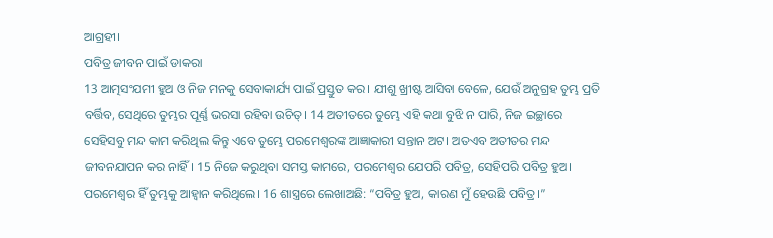ଆଗ୍ରହୀ।
ପବିତ୍ର ଜୀବନ ପାଇଁ ଡାକରା
13 ଆତ୍ମସଂଯମୀ ହୁଅ ଓ ନିଜ ମନକୁ ସେବାକାର୍ଯ୍ୟ ପାଇଁ ପ୍ରସ୍ତୁତ କର। ଯୀଶୁ ଖ୍ରୀଷ୍ଟ ଆସିବା ବେଳେ, ଯେଉଁ ଅନୁଗ୍ରହ ତୁମ୍ଭ ପ୍ରତି ବର୍ତ୍ତିବ, ସେଥିରେ ତୁମ୍ଭର ପୂର୍ଣ୍ଣ ଭରସା ରହିବା ଉଚିତ୍। 14 ଅତୀତରେ ତୁମ୍ଭେ ଏହି କଥା ବୁଝି ନ ପାରି, ନିଜ ଇଚ୍ଛାରେ ସେହିସବୁ ମନ୍ଦ କାମ କରିଥିଲ କିନ୍ତୁ ଏବେ ତୁମ୍ଭେ ପରମେଶ୍ୱରଙ୍କ ଆଜ୍ଞାକାରୀ ସନ୍ତାନ ଅଟ। ଅତଏବ ଅତୀତର ମନ୍ଦ ଜୀବନଯାପନ କର ନାହିଁ। 15 ନିଜେ କରୁଥିବା ସମସ୍ତ କାମରେ, ପରମେଶ୍ୱର ଯେପରି ପବିତ୍ର, ସେହିପରି ପବିତ୍ର ହୁଅ। ପରମେଶ୍ୱର ହିଁ ତୁମ୍ଭକୁ ଆହ୍ୱାନ କରିଥିଲେ। 16 ଶାସ୍ତ୍ରରେ ଲେଖାଅଛି: “ପବିତ୍ର ହୁଅ, କାରଣ ମୁଁ ହେଉଛି ପବିତ୍ର।”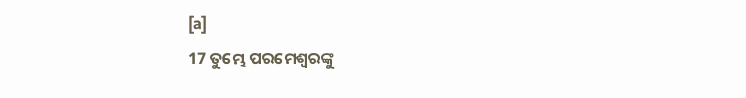[a]
17 ତୁମ୍ଭେ ପରମେଶ୍ୱରଙ୍କୁ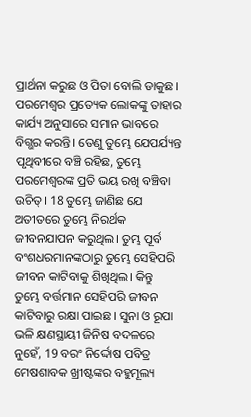ପ୍ରାର୍ଥନା କରୁଛ ଓ ପିତା ବୋଲି ଡାକୁଛ। ପରମେଶ୍ୱର ପ୍ରତ୍ୟେକ ଲୋକଙ୍କୁ ତାହାର କାର୍ଯ୍ୟ ଅନୁସାରେ ସମାନ ଭାବରେ ବିଗ୍ଭର କରନ୍ତି। ତେଣୁ ତୁମ୍ଭେ ଯେପର୍ଯ୍ୟନ୍ତ ପୃଥିବୀରେ ବଞ୍ଚି ରହିଛ, ତୁମ୍ଭେ ପରମେଶ୍ୱରଙ୍କ ପ୍ରତି ଭୟ ରଖି ବଞ୍ଚିବା ଉଚିତ୍। 18 ତୁମ୍ଭେ ଜାଣିଛ ଯେ ଅତୀତରେ ତୁମ୍ଭେ ନିରର୍ଥକ ଜୀବନଯାପନ କରୁଥିଲ। ତୁମ୍ଭ ପୂର୍ବ ବଂଶଧରମାନଙ୍କଠାରୁ ତୁମ୍ଭେ ସେହିପରି ଜୀବନ କାଟିବାକୁ ଶିଖିଥିଲ। କିନ୍ତୁ ତୁମ୍ଭେ ବର୍ତ୍ତମାନ ସେହିପରି ଜୀବନ କାଟିବାରୁ ରକ୍ଷା ପାଇଛ। ସୁନା ଓ ରୂପା ଭଳି କ୍ଷଣସ୍ଥାୟୀ ଜିନିଷ ବଦଳରେ ନୁହେଁ, 19 ବରଂ ନିର୍ଦ୍ଦୋଷ ପବିତ୍ର ମେଷଶାବକ ଖ୍ରୀଷ୍ଟଙ୍କର ବହୁମୂଲ୍ୟ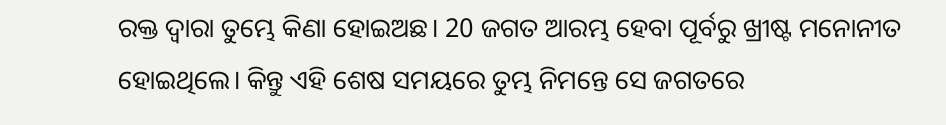ରକ୍ତ ଦ୍ୱାରା ତୁମ୍ଭେ କିଣା ହୋଇଅଛ। 20 ଜଗତ ଆରମ୍ଭ ହେବା ପୂର୍ବରୁ ଖ୍ରୀଷ୍ଟ ମନୋନୀତ ହୋଇଥିଲେ। କିନ୍ତୁ ଏହି ଶେଷ ସମୟରେ ତୁମ୍ଭ ନିମନ୍ତେ ସେ ଜଗତରେ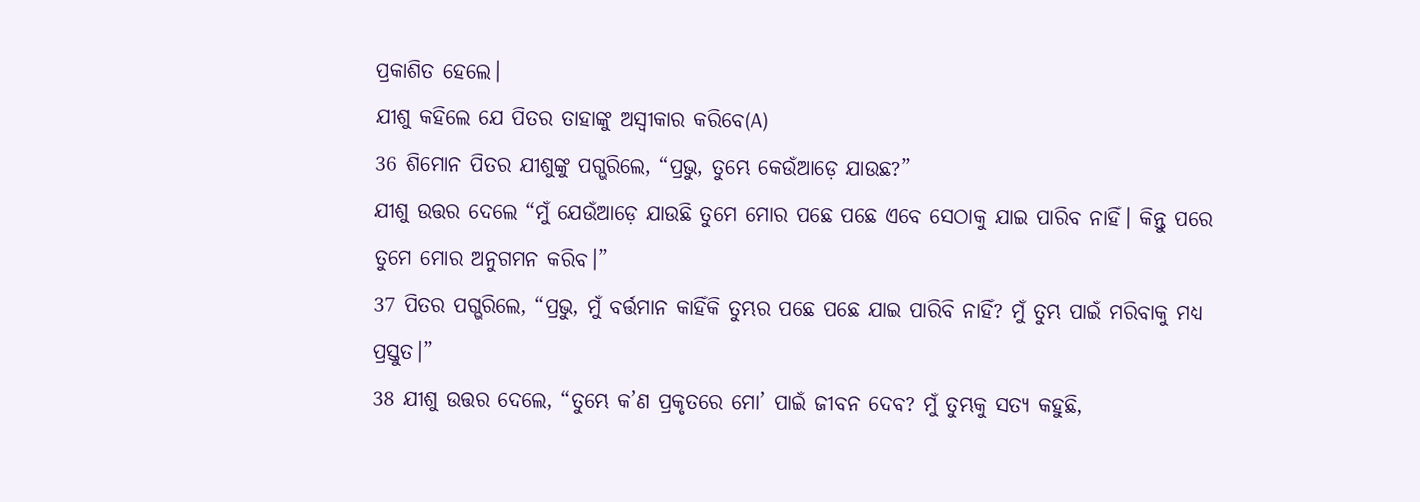ପ୍ରକାଶିତ ହେଲେ।
ଯୀଶୁ କହିଲେ ଯେ ପିତର ତାହାଙ୍କୁ ଅସ୍ୱୀକାର କରିବେ(A)
36 ଶିମୋନ ପିତର ଯୀଶୁଙ୍କୁ ପଗ୍ଭରିଲେ, “ପ୍ରଭୁ, ତୁମ୍ଭେ କେଉଁଆଡ଼େ ଯାଉଛ?”
ଯୀଶୁ ଉତ୍ତର ଦେଲେ “ମୁଁ ଯେଉଁଆଡ଼େ ଯାଉଛି ତୁମେ ମୋର ପଛେ ପଛେ ଏବେ ସେଠାକୁ ଯାଇ ପାରିବ ନାହିଁ। କିନ୍ତୁ ପରେ ତୁମେ ମୋର ଅନୁଗମନ କରିବ।”
37 ପିତର ପଗ୍ଭରିଲେ, “ପ୍ରଭୁ, ମୁଁ ବର୍ତ୍ତମାନ କାହିଁକି ତୁମ୍ଭର ପଛେ ପଛେ ଯାଇ ପାରିବି ନାହିଁ? ମୁଁ ତୁମ୍ଭ ପାଇଁ ମରିବାକୁ ମଧ୍ୟ ପ୍ରସ୍ତୁତ।”
38 ଯୀଶୁ ଉତ୍ତର ଦେଲେ, “ତୁମ୍ଭେ କ’ଣ ପ୍ରକୃତରେ ମୋ’ ପାଇଁ ଜୀବନ ଦେବ? ମୁଁ ତୁମ୍ଭକୁ ସତ୍ୟ କହୁଛି,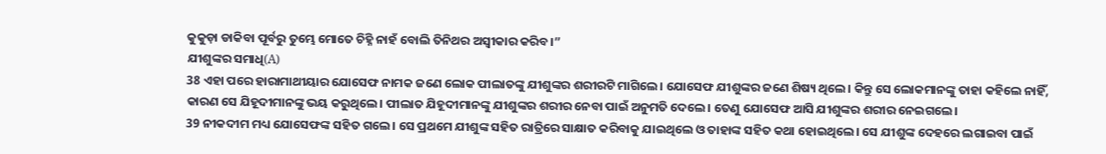କୁକୁଡ଼ା ଡାକିବା ପୂର୍ବରୁ ତୁମ୍ଭେ ମୋତେ ଚିହ୍ନି ନାହଁ ବୋଲି ତିନିଥର ଅସ୍ୱୀକାର କରିବ।”
ଯୀଶୁଙ୍କର ସମାଧି(A)
38 ଏହା ପରେ ହାରାମାଥୀୟାର ଯୋସେଫ ନାମକ ଜଣେ ଲୋକ ପୀଲାତଙ୍କୁ ଯୀଶୁଙ୍କର ଶରୀରଟି ମାଗିଲେ। ଯୋସେଫ ଯୀଶୁଙ୍କର ଜଣେ ଶିଷ୍ୟ ଥିଲେ। କିନ୍ତୁ ସେ ଲୋକମାନଙ୍କୁ ତାହା କହିଲେ ନାହିଁ, କାରଣ ସେ ଯିହୂଦୀମାନଙ୍କୁ ଭୟ କରୁଥିଲେ। ପୀଲାତ ଯିହୂଦୀମାନଙ୍କୁ ଯୀଶୁଙ୍କର ଶରୀର ନେବା ପାଇଁ ଅନୁମତି ଦେଲେ। ତେଣୁ ଯୋସେଫ ଆସି ଯୀଶୁଙ୍କର ଶରୀର ନେଇଗଲେ।
39 ନୀକଦୀମ ମଧ୍ୟ ଯୋସେଫଙ୍କ ସହିତ ଗଲେ। ସେ ପ୍ରଥମେ ଯୀଶୁଙ୍କ ସହିତ ରାତ୍ରିରେ ସାକ୍ଷାତ କରିବାକୁ ଯାଇଥିଲେ ଓ ତାହାଙ୍କ ସହିତ କଥା ହୋଇଥିଲେ। ସେ ଯୀଶୁଙ୍କ ଦେହରେ ଲଗାଇବା ପାଇଁ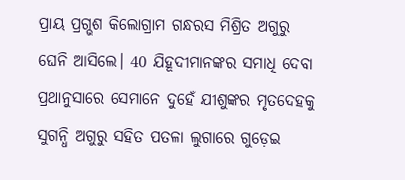ପ୍ରାୟ ପ୍ରଗ୍ଭଶ କିଲୋଗ୍ରାମ ଗନ୍ଧରସ ମିଶ୍ରିତ ଅଗୁରୁ ଘେନି ଆସିଲେ। 40 ଯିହୂଦୀମାନଙ୍କର ସମାଧି ଦେବା ପ୍ରଥାନୁସାରେ ସେମାନେ ଦୁହେଁ ଯୀଶୁଙ୍କର ମୃତଦେହକୁ ସୁଗନ୍ଧି ଅଗୁରୁ ସହିତ ପତଳା ଲୁଗାରେ ଗୁଡ଼େଇ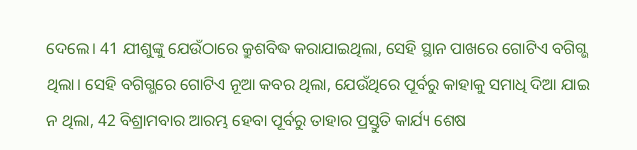ଦେଲେ। 41 ଯୀଶୁଙ୍କୁ ଯେଉଁଠାରେ କ୍ରୁଶବିଦ୍ଧ କରାଯାଇଥିଲା, ସେହି ସ୍ଥାନ ପାଖରେ ଗୋଟିଏ ବଗିଗ୍ଭ ଥିଲା। ସେହି ବଗିଗ୍ଭରେ ଗୋଟିଏ ନୂଆ କବର ଥିଲା, ଯେଉଁଥିରେ ପୂର୍ବରୁ କାହାକୁ ସମାଧି ଦିଆ ଯାଇ ନ ଥିଲା, 42 ବିଶ୍ରାମବାର ଆରମ୍ଭ ହେବା ପୂର୍ବରୁ ତାହାର ପ୍ରସ୍ତୁତି କାର୍ଯ୍ୟ ଶେଷ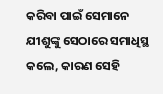କରିବା ପାଇଁ ସେମାନେ ଯୀଶୁଙ୍କୁ ସେଠାରେ ସମାଧିସ୍ଥ କଲେ, କାରଣ ସେହି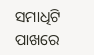ସମାଧିଟି ପାଖରେ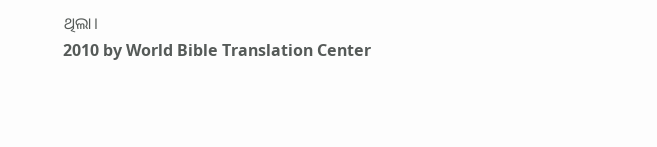ଥିଲା।
2010 by World Bible Translation Center